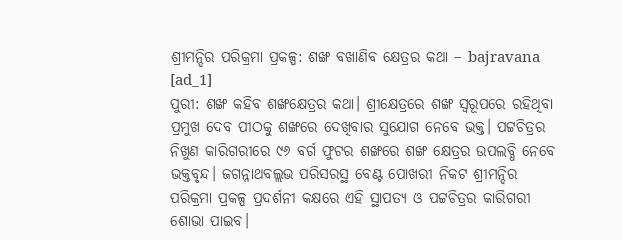ଶ୍ରୀମନ୍ଦିର ପରିକ୍ରମା ପ୍ରକଳ୍ପ: ଶଙ୍ଖ ବଖାଣିବ କ୍ଷେତ୍ରର କଥା – bajravana
[ad_1]
ପୁରୀ: ଶଙ୍ଖ କହିବ ଶଙ୍ଖକ୍ଷେତ୍ରର କଥା। ଶ୍ରୀକ୍ଷେତ୍ରରେ ଶଙ୍ଖ ସ୍ବରୂପରେ ରହିଥିବା ପ୍ରମୁଖ ଦେବ ପୀଠକୁ ଶଙ୍ଖରେ ଦେଖିବାର ସୁଯୋଗ ନେବେ ଭକ୍ତ। ପଟ୍ଟଚିତ୍ରର ନିଖୁଣ କାରିଗରୀରେ ୯୬ ବର୍ଗ ଫୁଟର ଶଙ୍ଖରେ ଶଙ୍ଖ କ୍ଷେତ୍ରର ଉପଲବ୍ଧି ନେବେ ଭକ୍ତବୃନ୍ଦ। ଜଗନ୍ନାଥବଲ୍ଲଭ ପରିସରସ୍ଥ ବେଣ୍ଟ ପୋଖରୀ ନିକଟ ଶ୍ରୀମନ୍ଦିର ପରିକ୍ରମା ପ୍ରକଳ୍ପ ପ୍ରଦର୍ଶନୀ କକ୍ଷରେ ଏହି ସ୍ଥାପତ୍ୟ ଓ ପଟ୍ଟଚିତ୍ରର କାରିଗରୀ ଶୋଭା ପାଇବ।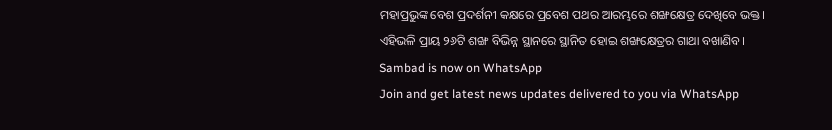ମହାପ୍ରଭୁଙ୍କ ବେଶ ପ୍ରଦର୍ଶନୀ କକ୍ଷରେ ପ୍ରବେଶ ପଥର ଆରମ୍ଭରେ ଶଙ୍ଖକ୍ଷେତ୍ର ଦେଖିବେ ଭକ୍ତ। ଏହିଭଳି ପ୍ରାୟ ୨୬ଟି ଶଙ୍ଖ ବିଭିନ୍ନ ସ୍ଥାନରେ ସ୍ଥାନିତ ହୋଇ ଶଙ୍ଖକ୍ଷେତ୍ରର ଗାଥା ବଖାଣିବ।
Sambad is now on WhatsApp
Join and get latest news updates delivered to you via WhatsApp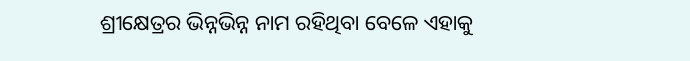ଶ୍ରୀକ୍ଷେତ୍ରର ଭିନ୍ନଭିନ୍ନ ନାମ ରହିଥିବା ବେଳେ ଏହାକୁ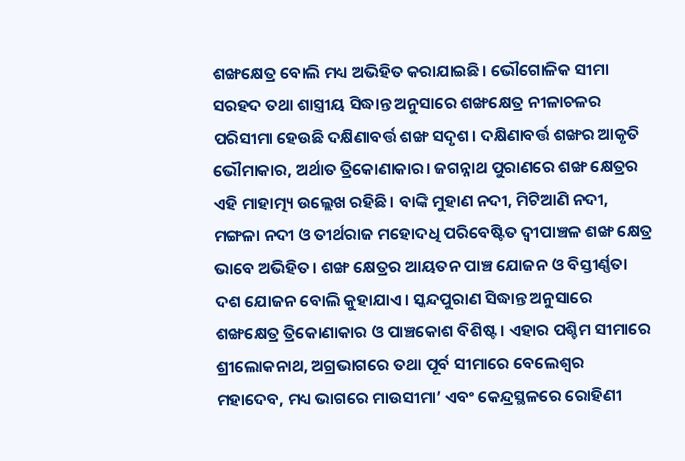ଶଙ୍ଖକ୍ଷେତ୍ର ବୋଲି ମଧ୍ୟ ଅଭିହିତ କରାଯାଇଛି। ଭୌଗୋଳିକ ସୀମା ସରହଦ ତଥା ଶାସ୍ତ୍ରୀୟ ସିଦ୍ଧାନ୍ତ ଅନୁସାରେ ଶଙ୍ଖକ୍ଷେତ୍ର ନୀଳାଚଳର ପରିସୀମା ହେଉଛି ଦକ୍ଷିଣାବର୍ତ୍ତ ଶଙ୍ଖ ସଦୃଶ। ଦକ୍ଷିଣାବର୍ତ୍ତ ଶଙ୍ଖର ଆକୃତି ଭୌମାକାର, ଅର୍ଥାତ ତ୍ରିକୋଣାକାର। ଜଗନ୍ନାଥ ପୁରାଣରେ ଶଙ୍ଖ କ୍ଷେତ୍ରର ଏହି ମାହାତ୍ମ୍ୟ ଉଲ୍ଲେଖ ରହିଛି। ବାଙ୍କି ମୁହାଣ ନଦୀ, ମିଟିଆଣି ନଦୀ, ମଙ୍ଗଳା ନଦୀ ଓ ତୀର୍ଥରାଜ ମହୋଦଧି ପରିବେଷ୍ଟିତ ଦ୍ବୀପାଞ୍ଚଳ ଶଙ୍ଖ କ୍ଷେତ୍ର ଭାବେ ଅଭିହିତ। ଶଙ୍ଖ କ୍ଷେତ୍ରର ଆୟତନ ପାଞ୍ଚ ଯୋଜନ ଓ ବିସ୍ତୀର୍ଣ୍ଣତା ଦଶ ଯୋଜନ ବୋଲି କୁହାଯାଏ। ସ୍କନ୍ଦପୁରାଣ ସିଦ୍ଧାନ୍ତ ଅନୁସାରେ ଶଙ୍ଖକ୍ଷେତ୍ର ତ୍ରିକୋଣାକାର ଓ ପାଞ୍ଚକୋଶ ବିଶିଷ୍ଟ। ଏହାର ପଶ୍ଚିମ ସୀମାରେ ଶ୍ରୀଲୋକନାଥ, ଅଗ୍ରଭାଗରେ ତଥା ପୂର୍ବ ସୀମାରେ ବେଲେଶ୍ବର ମହାଦେବ, ମଧ୍ୟ ଭାଗରେ ମାଉସୀମା’ ଏବଂ କେନ୍ଦ୍ରସ୍ଥଳରେ ରୋହିଣୀ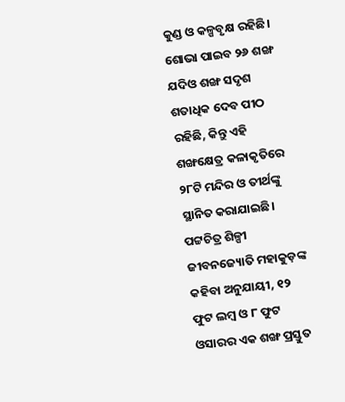କୁଣ୍ଡ ଓ କଳ୍ପବୃକ୍ଷ ରହିଛି।
ଶୋଭା ପାଇବ ୨୬ ଶଙ୍ଖ
ଯଦିଓ ଶଙ୍ଖ ସଦୃଶ ଶତାଧିକ ଦେବ ପୀଠ ରହିଛି, କିନ୍ତୁ ଏହି ଶଙ୍ଖକ୍ଷେତ୍ର କଳାକୃତିରେ ୨୮ଟି ମନ୍ଦିର ଓ ତୀର୍ଥଙ୍କୁ ସ୍ଥାନିତ କରାଯାଇଛି। ପଟ୍ଟଚିତ୍ର ଶିଳ୍ପୀ ଜୀବନଜ୍ୟୋତି ମହାକୁଡ଼ଙ୍କ କହିବା ଅନୁଯାୟୀ, ୧୨ ଫୁଟ ଲମ୍ବ ଓ ୮ ଫୁଟ ଓସାରର ଏକ ଶଙ୍ଖ ପ୍ରସ୍ତୁତ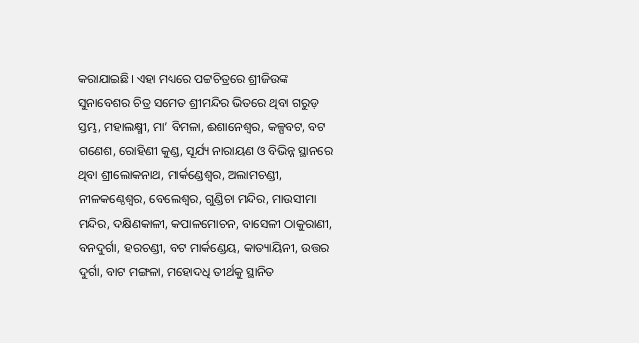କରାଯାଇଛି। ଏହା ମଧ୍ୟରେ ପଟ୍ଟଚିତ୍ରରେ ଶ୍ରୀଜିଉଙ୍କ ସୁନାବେଶର ଚିତ୍ର ସମେତ ଶ୍ରୀମନ୍ଦିର ଭିତରେ ଥିବା ଗରୁଡ଼ ସ୍ତମ୍ଭ, ମହାଲକ୍ଷ୍ମୀ, ମା’ ବିମଳା, ଈଶାନେଶ୍ବର, କଳ୍ପବଟ, ବଟ ଗଣେଶ, ରୋହିଣୀ କୁଣ୍ଡ, ସୂର୍ଯ୍ୟ ନାରାୟଣ ଓ ବିଭିନ୍ନ ସ୍ଥାନରେ ଥିବା ଶ୍ରୀଲୋକନାଥ, ମାର୍କଣ୍ଡେଶ୍ବର, ଅଲାମଚଣ୍ଡୀ, ନୀଳକଣ୍ଠେଶ୍ବର, ବେଲେଶ୍ବର, ଗୁଣ୍ଡିଚା ମନ୍ଦିର, ମାଉସୀମା ମନ୍ଦିର, ଦକ୍ଷିଣକାଳୀ, କପାଳମୋଚନ, ବାସେଳୀ ଠାକୁରାଣୀ, ବନଦୁର୍ଗା, ହରଚଣ୍ଡୀ, ବଟ ମାର୍କଣ୍ଡେୟ, କାତ୍ୟାୟିନୀ, ଉତ୍ତର ଦୁର୍ଗା, ବାଟ ମଙ୍ଗଳା, ମହୋଦଧି ତୀର୍ଥକୁ ସ୍ଥାନିତ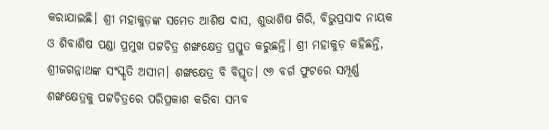କରାଯାଇଛି। ଶ୍ରୀ ମହାକୁଡ଼ଙ୍କ ସମେତ ଆଶିଷ ଦାସ, ଶୁଭାଶିଷ ଗିରି, ବିଭୁପ୍ରସାଦ ନାୟକ ଓ ଶିବାଶିଷ ପଣ୍ଡା ପ୍ରମୁଖ ପଟ୍ଟଚିତ୍ର ଶଙ୍ଖକ୍ଷେତ୍ର ପ୍ରସ୍ତୁତ କରୁଛନ୍ତି। ଶ୍ରୀ ମହାକୁଡ଼ କହିଛନ୍ତି, ଶ୍ରୀଜଗନ୍ନାଥଙ୍କ ସଂସ୍କୃତି ଅସୀମ। ଶଙ୍ଖକ୍ଷେତ୍ର ବି ବିସ୍ତୃତ। ୯୬ ବର୍ଗ ଫୁଟରେ ସମ୍ପୂର୍ଣ୍ଣ ଶଙ୍ଖକ୍ଷେତ୍ରକୁ ପଟ୍ଟଚିତ୍ରରେ ପରିପ୍ରକାଶ କରିବା ସମ୍ଭବ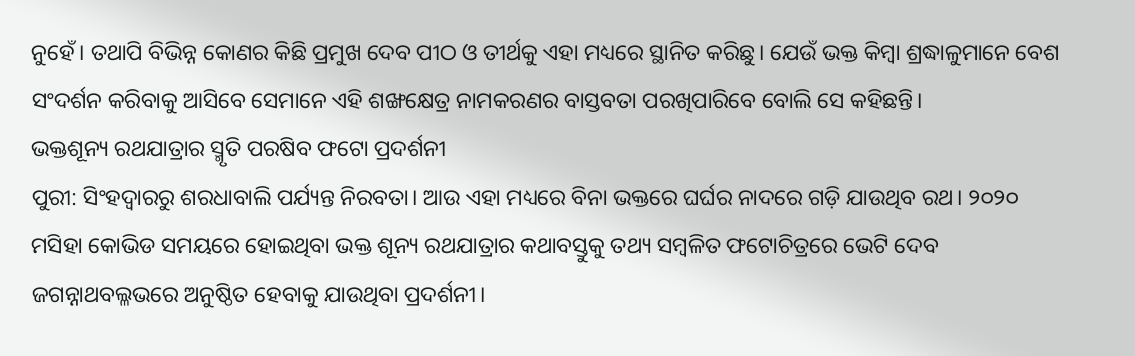ନୁହେଁ। ତଥାପି ବିଭିନ୍ନ କୋଣର କିଛି ପ୍ରମୁଖ ଦେବ ପୀଠ ଓ ତୀର୍ଥକୁ ଏହା ମଧ୍ୟରେ ସ୍ଥାନିତ କରିଛୁ। ଯେଉଁ ଭକ୍ତ କିମ୍ବା ଶ୍ରଦ୍ଧାଳୁମାନେ ବେଶ ସଂଦର୍ଶନ କରିବାକୁ ଆସିବେ ସେମାନେ ଏହି ଶଙ୍ଖକ୍ଷେତ୍ର ନାମକରଣର ବାସ୍ତବତା ପରଖିପାରିବେ ବୋଲି ସେ କହିଛନ୍ତି।
ଭକ୍ତଶୂନ୍ୟ ରଥଯାତ୍ରାର ସ୍ମୃତି ପରଷିବ ଫଟୋ ପ୍ରଦର୍ଶନୀ
ପୁରୀ: ସିଂହଦ୍ୱାରରୁ ଶରଧାବାଲି ପର୍ଯ୍ୟନ୍ତ ନିରବତା। ଆଉ ଏହା ମଧ୍ୟରେ ବିନା ଭକ୍ତରେ ଘର୍ଘର ନାଦରେ ଗଡ଼ି ଯାଉଥିବ ରଥ। ୨୦୨୦ ମସିହା କୋଭିଡ ସମୟରେ ହୋଇଥିବା ଭକ୍ତ ଶୂନ୍ୟ ରଥଯାତ୍ରାର କଥାବସ୍ତୁକୁ ତଥ୍ୟ ସମ୍ବଳିତ ଫଟୋଚିତ୍ରରେ ଭେଟି ଦେବ ଜଗନ୍ନାଥବଲ୍ଳଭରେ ଅନୁଷ୍ଠିତ ହେବାକୁ ଯାଉଥିବା ପ୍ରଦର୍ଶନୀ।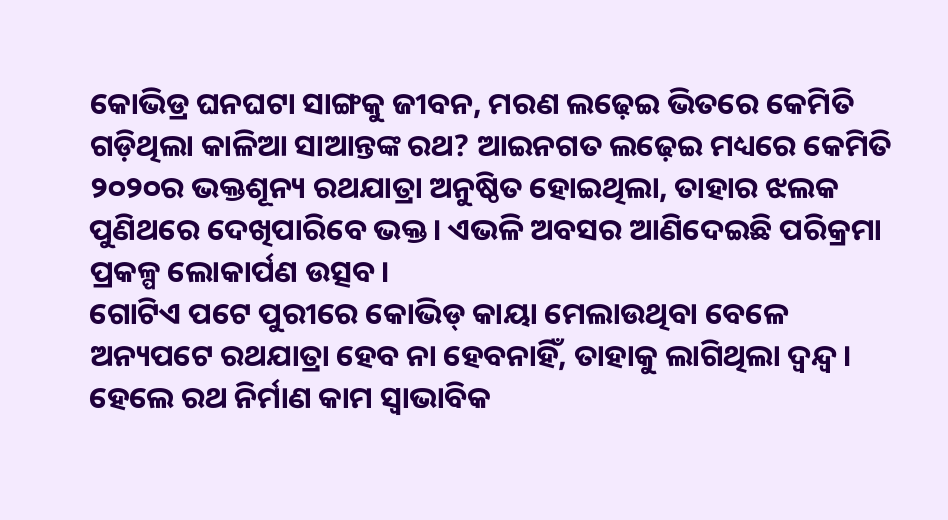କୋଭିଡ୍ର ଘନଘଟା ସାଙ୍ଗକୁ ଜୀବନ, ମରଣ ଲଢ଼େଇ ଭିତରେ କେମିତି ଗଡ଼ିଥିଲା କାଳିଆ ସାଆନ୍ତଙ୍କ ରଥ? ଆଇନଗତ ଲଢ଼େଇ ମଧ୍ୟରେ କେମିତି ୨୦୨୦ର ଭକ୍ତଶୂନ୍ୟ ରଥଯାତ୍ରା ଅନୁଷ୍ଠିତ ହୋଇଥିଲା, ତାହାର ଝଲକ ପୁଣିଥରେ ଦେଖିପାରିବେ ଭକ୍ତ। ଏଭଳି ଅବସର ଆଣିଦେଇଛି ପରିକ୍ରମା ପ୍ରକଳ୍ପ ଲୋକାର୍ପଣ ଉତ୍ସବ।
ଗୋଟିଏ ପଟେ ପୁରୀରେ କୋଭିଡ୍ କାୟା ମେଲାଉଥିବା ବେଳେ ଅନ୍ୟପଟେ ରଥଯାତ୍ରା ହେବ ନା ହେବନାହିଁ, ତାହାକୁ ଲାଗିଥିଲା ଦ୍ବନ୍ଦ୍ବ। ହେଲେ ରଥ ନିର୍ମାଣ କାମ ସ୍ୱାଭାବିକ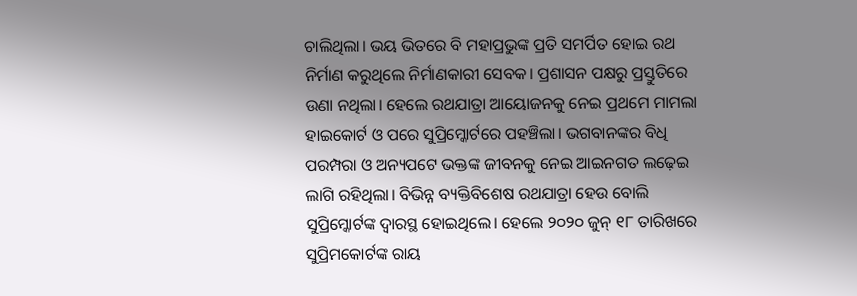ଚାଲିଥିଲା। ଭୟ ଭିତରେ ବି ମହାପ୍ରଭୁଙ୍କ ପ୍ରତି ସମର୍ପିତ ହୋଇ ରଥ ନିର୍ମାଣ କରୁଥିଲେ ନିର୍ମାଣକାରୀ ସେବକ। ପ୍ରଶାସନ ପକ୍ଷରୁ ପ୍ରସ୍ତୁତିରେ ଉଣା ନଥିଲା। ହେଲେ ରଥଯାତ୍ରା ଆୟୋଜନକୁ ନେଇ ପ୍ରଥମେ ମାମଲା ହାଇକୋର୍ଟ ଓ ପରେ ସୁପ୍ରିମ୍କୋର୍ଟରେ ପହଞ୍ଚିଲା। ଭଗବାନଙ୍କର ବିଧି ପରମ୍ପରା ଓ ଅନ୍ୟପଟେ ଭକ୍ତଙ୍କ ଜୀବନକୁ ନେଇ ଆଇନଗତ ଲଢ଼େଇ ଲାଗି ରହିଥିଲା। ବିଭିନ୍ନ ବ୍ୟକ୍ତିବିଶେଷ ରଥଯାତ୍ରା ହେଉ ବୋଲି ସୁପ୍ରିମ୍କୋର୍ଟଙ୍କ ଦ୍ୱାରସ୍ଥ ହୋଇଥିଲେ। ହେଲେ ୨୦୨୦ ଜୁନ୍ ୧୮ ତାରିଖରେ ସୁପ୍ରିମକୋର୍ଟଙ୍କ ରାୟ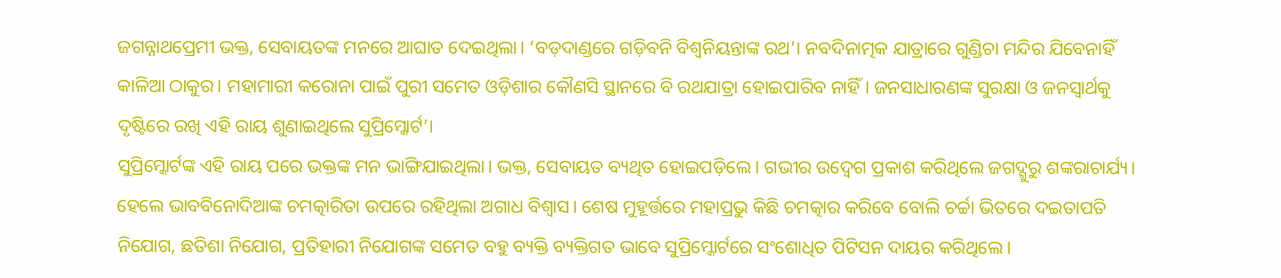ଜଗନ୍ନାଥପ୍ରେମୀ ଭକ୍ତ, ସେବାୟତଙ୍କ ମନରେ ଆଘାତ ଦେଇଥିଲା। ‘ବଡ଼ଦାଣ୍ଡରେ ଗଡ଼ିବନି ବିଶ୍ୱନିୟନ୍ତାଙ୍କ ରଥ’। ନବଦିନାତ୍ମକ ଯାତ୍ରାରେ ଗୁଣ୍ଡିଚା ମନ୍ଦିର ଯିବେନାହିଁ କାଳିଆ ଠାକୁର। ମହାମାରୀ କରୋନା ପାଇଁ ପୁରୀ ସମେତ ଓଡ଼ିଶାର କୌଣସି ସ୍ଥାନରେ ବି ରଥଯାତ୍ରା ହୋଇପାରିବ ନାହିଁ। ଜନସାଧାରଣଙ୍କ ସୁରକ୍ଷା ଓ ଜନସ୍ୱାର୍ଥକୁ ଦୃଷ୍ଟିରେ ରଖି ଏହି ରାୟ ଶୁଣାଇଥିଲେ ସୁପ୍ରିମ୍କୋର୍ଟ’।
ସୁପ୍ରିମ୍କୋର୍ଟଙ୍କ ଏହି ରାୟ ପରେ ଭକ୍ତଙ୍କ ମନ ଭାଙ୍ଗିଯାଇଥିଲା। ଭକ୍ତ, ସେବାୟତ ବ୍ୟଥିତ ହୋଇପଡ଼ିଲେ। ଗଭୀର ଉଦ୍ବେଗ ପ୍ରକାଶ କରିଥିଲେ ଜଗଦ୍ଗୁରୁ ଶଙ୍କରାଚାର୍ଯ୍ୟ। ହେଲେ ଭାବବିନୋଦିଆଙ୍କ ଚମତ୍କାରିତା ଉପରେ ରହିଥିଲା ଅଗାଧ ବିଶ୍ୱାସ। ଶେଷ ମୁହୂର୍ତ୍ତରେ ମହାପ୍ରଭୁ କିଛି ଚମତ୍କାର କରିବେ ବୋଲି ଚର୍ଚ୍ଚା ଭିତରେ ଦଇତାପତି ନିଯୋଗ, ଛତିଶା ନିଯୋଗ, ପ୍ରତିହାରୀ ନିଯୋଗଙ୍କ ସମେତ ବହୁ ବ୍ୟକ୍ତି ବ୍ୟକ୍ତିଗତ ଭାବେ ସୁପ୍ରିମ୍କୋର୍ଟରେ ସଂଶୋଧିତ ପିଟିସନ ଦାୟର କରିଥିଲେ।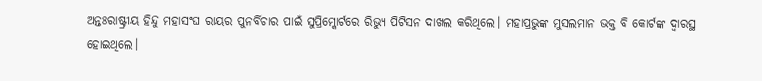ଅନ୍ତଃରାଷ୍ଟ୍ରୀୟ ହିନ୍ଦୁ ମହାସଂଘ ରାୟର ପୁନର୍ବିଚାର ପାଇଁ ସୁପ୍ରିମ୍କୋର୍ଟରେ ରିଭ୍ୟୁ ପିଟିସନ ଦାଖଲ କରିଥିଲେ। ମହାପ୍ରଭୁଙ୍କ ମୁସଲମାନ ଭକ୍ତ ବି କୋର୍ଟଙ୍କ ଦ୍ୱାରସ୍ଥ ହୋଇଥିଲେ।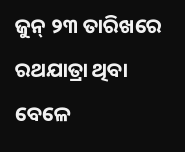ଜୁନ୍ ୨୩ ତାରିଖରେ ରଥଯାତ୍ରା ଥିବା ବେଳେ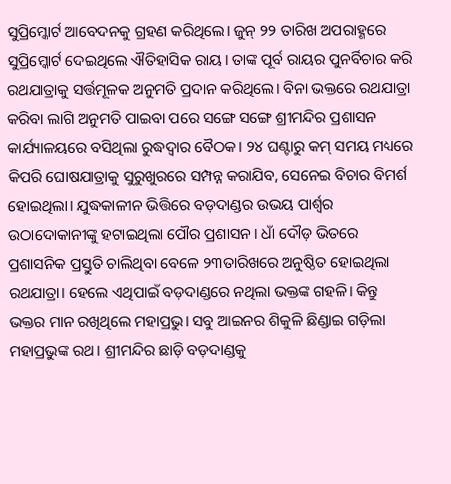ସୁପ୍ରିମ୍କୋର୍ଟ ଆବେଦନକୁ ଗ୍ରହଣ କରିଥିଲେ। ଜୁନ୍ ୨୨ ତାରିଖ ଅପରାହ୍ଣରେ ସୁପ୍ରିମ୍କୋର୍ଟ ଦେଇଥିଲେ ଐତିହାସିକ ରାୟ। ତାଙ୍କ ପୂର୍ବ ରାୟର ପୁନର୍ବିଚାର କରି ରଥଯାତ୍ରାକୁ ସର୍ତ୍ତମୂଳକ ଅନୁମତି ପ୍ରଦାନ କରିଥିଲେ। ବିନା ଭକ୍ତରେ ରଥଯାତ୍ରା କରିବା ଲାଗି ଅନୁମତି ପାଇବା ପରେ ସଙ୍ଗେ ସଙ୍ଗେ ଶ୍ରୀମନ୍ଦିର ପ୍ରଶାସନ କାର୍ଯ୍ୟାଳୟରେ ବସିଥିଲା ରୁଦ୍ଧଦ୍ୱାର ବୈଠକ। ୨୪ ଘଣ୍ଟାରୁ କମ୍ ସମୟ ମଧ୍ୟରେ କିପରି ଘୋଷଯାତ୍ରାକୁ ସୁରୁଖୁରରେ ସମ୍ପନ୍ନ କରାଯିବ, ସେନେଇ ବିଚାର ବିମର୍ଶ ହୋଇଥିଲା। ଯୁଦ୍ଧକାଳୀନ ଭିତ୍ତିରେ ବଡ଼ଦାଣ୍ଡର ଉଭୟ ପାର୍ଶ୍ବର ଉଠାଦୋକାନୀଙ୍କୁ ହଟାଇଥିଲା ପୌର ପ୍ରଶାସନ। ଧାଁ ଦୌଡ଼ ଭିତରେ ପ୍ରଶାସନିକ ପ୍ରସ୍ତୁତି ଚାଲିଥିବା ବେଳେ ୨୩ତାରିଖରେ ଅନୁଷ୍ଠିତ ହୋଇଥିଲା ରଥଯାତ୍ରା। ହେଲେ ଏଥିପାଇଁ ବଡ଼ଦାଣ୍ଡରେ ନଥିଲା ଭକ୍ତଙ୍କ ଗହଳି। କିନ୍ତୁ ଭକ୍ତର ମାନ ରଖିଥିଲେ ମହାପ୍ରଭୁ। ସବୁ ଆଇନର ଶିକୁଳି ଛିଣ୍ଡାଇ ଗଡ଼ିଲା ମହାପ୍ରଭୁଙ୍କ ରଥ। ଶ୍ରୀମନ୍ଦିର ଛାଡ଼ି ବଡ଼ଦାଣ୍ଡକୁ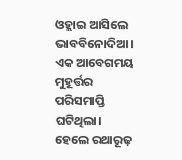ଓହ୍ଲାଇ ଆସିଲେ ଭାବବିନୋଦିଆ। ଏକ ଆବେଗମୟ ମୁହୂର୍ତ୍ତର ପରିସମାପ୍ତି ଘଟିଥିଲା। ହେଲେ ରଥାରୂଢ଼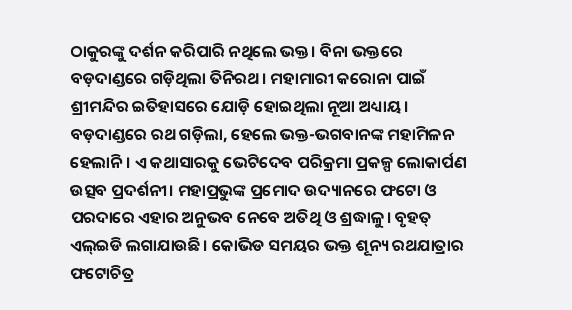ଠାକୁରଙ୍କୁ ଦର୍ଶନ କରିପାରି ନଥିଲେ ଭକ୍ତ। ବିନା ଭକ୍ତରେ ବଡ଼ଦାଣ୍ଡରେ ଗଡ଼ିଥିଲା ତିନିରଥ। ମହାମାରୀ କରୋନା ପାଇଁ ଶ୍ରୀମନ୍ଦିର ଇତିହାସରେ ଯୋଡ଼ି ହୋଇଥିଲା ନୂଆ ଅଧ୍ୟାୟ। ବଡ଼ଦାଣ୍ଡରେ ରଥ ଗଡ଼ିଲା, ହେଲେ ଭକ୍ତ-ଭଗବାନଙ୍କ ମହାମିଳନ ହେଲାନି। ଏ କଥାସାରକୁ ଭେଟିଦେବ ପରିକ୍ରମା ପ୍ରକଳ୍ପ ଲୋକାର୍ପଣ ଉତ୍ସବ ପ୍ରଦର୍ଶନୀ। ମହାପ୍ରଭୁଙ୍କ ପ୍ରମୋଦ ଉଦ୍ୟାନରେ ଫଟୋ ଓ ପରଦାରେ ଏହାର ଅନୁଭବ ନେବେ ଅତିଥି ଓ ଶ୍ରଦ୍ଧାଳୁ। ବୃହତ୍ ଏଲ୍ଇଡି ଲଗାଯାଉଛି। କୋଭିଡ ସମୟର ଭକ୍ତ ଶୂନ୍ୟ ରଥଯାତ୍ରାର ଫଟୋଚିତ୍ର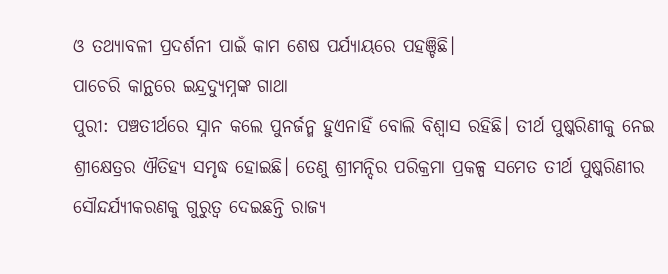ଓ ତଥ୍ୟାବଳୀ ପ୍ରଦର୍ଶନୀ ପାଇଁ କାମ ଶେଷ ପର୍ଯ୍ୟାୟରେ ପହଞ୍ଚିଛି।
ପାଚେରି କାନ୍ଥରେ ଇନ୍ଦ୍ରଦ୍ୟୁମ୍ନଙ୍କ ଗାଥା
ପୁରୀ: ପଞ୍ଚତୀର୍ଥରେ ସ୍ନାନ କଲେ ପୁନର୍ଜନ୍ମ ହୁଏନାହିଁ ବୋଲି ବିଶ୍ବାସ ରହିଛି। ତୀର୍ଥ ପୁଷ୍କରିଣୀକୁ ନେଇ ଶ୍ରୀକ୍ଷେତ୍ରର ଐତିହ୍ୟ ସମୃଦ୍ଧ ହୋଇଛି। ତେଣୁ ଶ୍ରୀମନ୍ଦିର ପରିକ୍ରମା ପ୍ରକଳ୍ପ ସମେତ ତୀର୍ଥ ପୁଷ୍କରିଣୀର ସୌନ୍ଦର୍ଯ୍ୟୀକରଣକୁ ଗୁରୁତ୍ବ ଦେଇଛନ୍ତି ରାଜ୍ୟ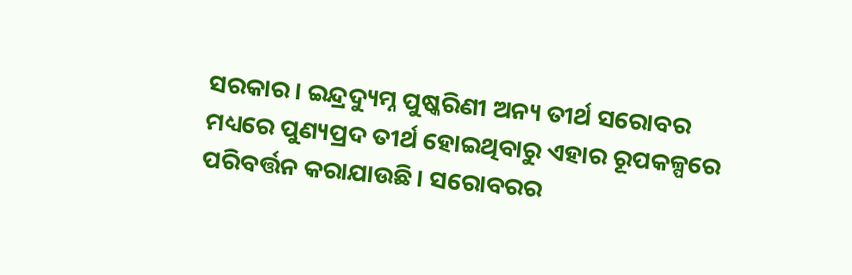ସରକାର। ଇନ୍ଦ୍ରଦ୍ୟୁମ୍ନ ପୁଷ୍କରିଣୀ ଅନ୍ୟ ତୀର୍ଥ ସରୋବର ମଧ୍ୟରେ ପୁଣ୍ୟପ୍ରଦ ତୀର୍ଥ ହୋଇଥିବାରୁ ଏହାର ରୂପକଳ୍ପରେ ପରିବର୍ତ୍ତନ କରାଯାଉଛି। ସରୋବରର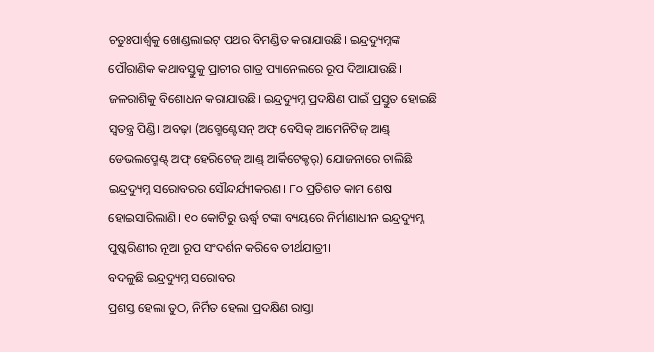ଚତୁଃପାର୍ଶ୍ବକୁ ଖୋଣ୍ଡଲାଇଟ୍ ପଥର ବିମଣ୍ଡିତ କରାଯାଉଛି। ଇନ୍ଦ୍ରଦ୍ୟୁମ୍ନଙ୍କ ପୌରାଣିକ କଥାବସ୍ତୁକୁ ପ୍ରାଚୀର ଗାତ୍ର ପ୍ୟାନେଲରେ ରୂପ ଦିଆଯାଉଛି। ଜଳରାଶିକୁ ବିଶୋଧନ କରାଯାଉଛି। ଇନ୍ଦ୍ରଦ୍ୟୁମ୍ନ ପ୍ରଦକ୍ଷିଣ ପାଇଁ ପ୍ରସ୍ତୁତ ହୋଇଛି ସ୍ବତନ୍ତ୍ର ପିଣ୍ଡି। ଅବଢ଼ା (ଅଗ୍ମେଣ୍ଟେସନ୍ ଅଫ୍ ବେସିକ୍ ଆମେନିଟିଜ୍ ଆଣ୍ଡ୍ ଡେଭଲପ୍ମେଣ୍ଟ୍ ଅଫ୍ ହେରିଟେଜ୍ ଆଣ୍ଡ୍ ଆର୍କିଟେକ୍ଚର୍) ଯୋଜନାରେ ଚାଲିଛି ଇନ୍ଦ୍ରଦ୍ୟୁମ୍ନ ସରୋବରର ସୌନ୍ଦର୍ଯ୍ୟୀକରଣ। ୮୦ ପ୍ରତିଶତ କାମ ଶେଷ ହୋଇସାରିଲାଣି। ୧୦ କୋଟିରୁ ଊର୍ଦ୍ଧ୍ବ ଟଙ୍କା ବ୍ୟୟରେ ନିର୍ମାଣାଧୀନ ଇନ୍ଦ୍ରଦ୍ୟୁମ୍ନ ପୁଷ୍କରିଣୀର ନୂଆ ରୂପ ସଂଦର୍ଶନ କରିବେ ତୀର୍ଥଯାତ୍ରୀ।
ବଦଳୁଛି ଇନ୍ଦ୍ରଦ୍ୟୁମ୍ନ ସରୋବର
ପ୍ରଶସ୍ତ ହେଲା ତୁଠ, ନିର୍ମିତ ହେଲା ପ୍ରଦକ୍ଷିଣ ରାସ୍ତା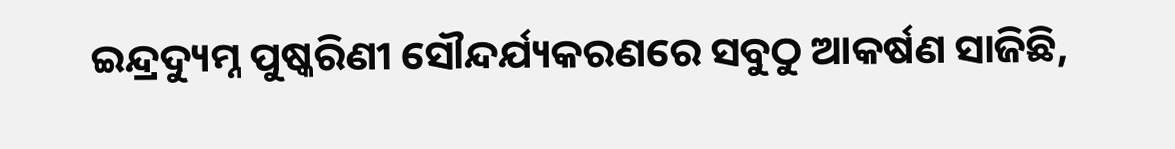ଇନ୍ଦ୍ରଦ୍ୟୁମ୍ନ ପୁଷ୍କରିଣୀ ସୌନ୍ଦର୍ଯ୍ୟକରଣରେ ସବୁଠୁ ଆକର୍ଷଣ ସାଜିଛି,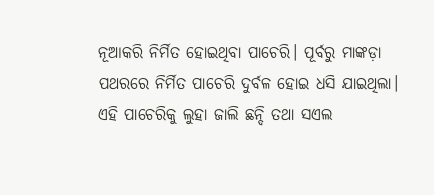ନୂଆକରି ନିର୍ମିତ ହୋଇଥିବା ପାଚେରି। ପୂର୍ବରୁ ମାଙ୍କଡ଼ା ପଥରରେ ନିର୍ମିତ ପାଚେରି ଦୁର୍ବଳ ହୋଇ ଧସି ଯାଇଥିଲା। ଏହି ପାଚେରିକୁ ଲୁହା ଜାଲି ଛନ୍ଦି ତଥା ସଏଲ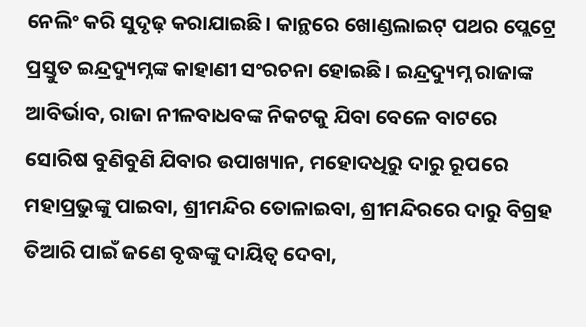ନେଲିଂ କରି ସୁଦୃଢ଼ କରାଯାଇଛି। କାନ୍ଥରେ ଖୋଣ୍ଡଲାଇଟ୍ ପଥର ପ୍ଲେଟ୍ରେ ପ୍ରସ୍ତୁତ ଇନ୍ଦ୍ରଦ୍ୟୁମ୍ନଙ୍କ କାହାଣୀ ସଂରଚନା ହୋଇଛି। ଇନ୍ଦ୍ରଦ୍ୟୁମ୍ନ ରାଜାଙ୍କ ଆବିର୍ଭାବ, ରାଜା ନୀଳବାଧବଙ୍କ ନିକଟକୁ ଯିବା ବେଳେ ବାଟରେ ସୋରିଷ ବୁଣିବୁଣି ଯିବାର ଉପାଖ୍ୟାନ, ମହୋଦଧିରୁ ଦାରୁ ରୂପରେ ମହାପ୍ରଭୁଙ୍କୁ ପାଇବା, ଶ୍ରୀମନ୍ଦିର ତୋଳାଇବା, ଶ୍ରୀମନ୍ଦିରରେ ଦାରୁ ବିଗ୍ରହ ତିଆରି ପାଇଁ ଜଣେ ବୃଦ୍ଧଙ୍କୁ ଦାୟିତ୍ବ ଦେବା,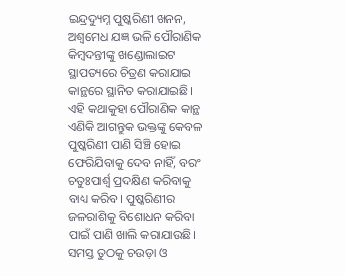ଇନ୍ଦ୍ରଦ୍ୟୁମ୍ନ ପୁଷ୍କରିଣୀ ଖନନ, ଅଶ୍ବମେଧ ଯଜ୍ଞ ଭଳି ପୌରାଣିକ କିମ୍ବଦନ୍ତୀଙ୍କୁ ଖଣ୍ଡୋଲାଇଟ ସ୍ଥାପତ୍ୟରେ ଚିତ୍ରଣ କରାଯାଇ କାନ୍ଥରେ ସ୍ଥାନିତ କରାଯାଇଛି। ଏହି କଥାକୁହା ପୌରାଣିକ କାନ୍ଥ ଏଣିକି ଆଗନ୍ତୁକ ଭକ୍ତଙ୍କୁ କେବଳ ପୁଷ୍କରିଣୀ ପାଣି ସିଞ୍ଚି ହୋଇ ଫେରିଯିବାକୁ ଦେବ ନାହିଁ, ବରଂ ଚତୁଃପାର୍ଶ୍ବ ପ୍ରଦକ୍ଷିଣ କରିବାକୁ ବାଧ୍ୟ କରିବ। ପୁଷ୍କରିଣୀର ଜଳରାଶିକୁ ବିଶୋଧନ କରିବା ପାଇଁ ପାଣି ଖାଲି କରାଯାଉଛି। ସମସ୍ତ ତୁଠକୁ ଚଉଡ଼ା ଓ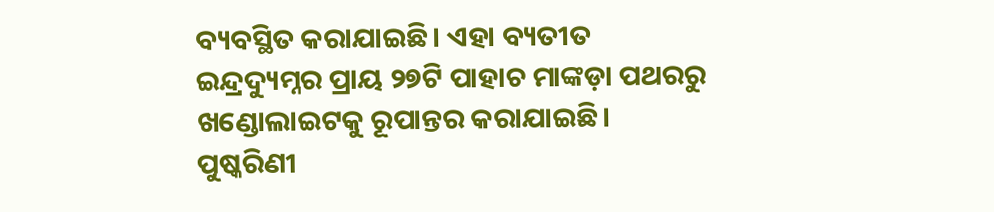ବ୍ୟବସ୍ଥିତ କରାଯାଇଛି। ଏହା ବ୍ୟତୀତ ଇନ୍ଦ୍ରଦ୍ୟୁମ୍ନର ପ୍ରାୟ ୨୭ଟି ପାହାଚ ମାଙ୍କଡ଼ା ପଥରରୁ ଖଣ୍ଡୋଲାଇଟକୁ ରୂପାନ୍ତର କରାଯାଇଛି। ପୁଷ୍କରିଣୀ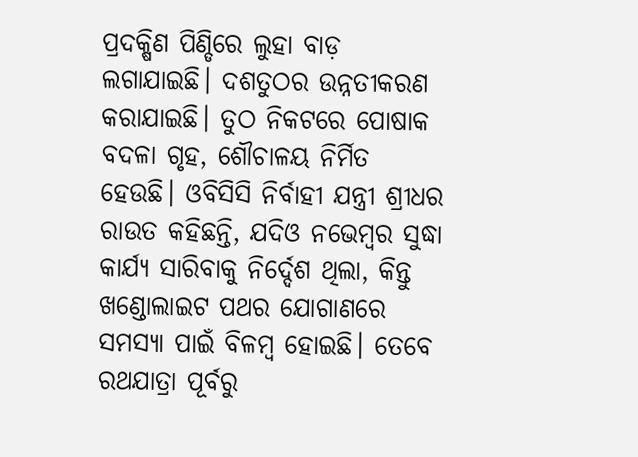ପ୍ରଦକ୍ଷିଣ ପିଣ୍ଡିରେ ଲୁହା ବାଡ଼ ଲଗାଯାଇଛି। ଦଶତୁଠର ଉନ୍ନତୀକରଣ କରାଯାଇଛି। ତୁଠ ନିକଟରେ ପୋଷାକ ବଦଳା ଗୃହ, ଶୌଚାଳୟ ନିର୍ମିତ ହେଉଛି। ଓବିସିସି ନିର୍ବାହୀ ଯନ୍ତ୍ରୀ ଶ୍ରୀଧର ରାଉତ କହିଛନ୍ତି, ଯଦିଓ ନଭେମ୍ବର ସୁଦ୍ଧା କାର୍ଯ୍ୟ ସାରିବାକୁ ନିର୍ଦ୍ଦେଶ ଥିଲା, କିନ୍ତୁ ଖଣ୍ଡୋଲାଇଟ ପଥର ଯୋଗାଣରେ ସମସ୍ୟା ପାଇଁ ବିଳମ୍ବ ହୋଇଛି। ତେବେ ରଥଯାତ୍ରା ପୂର୍ବରୁ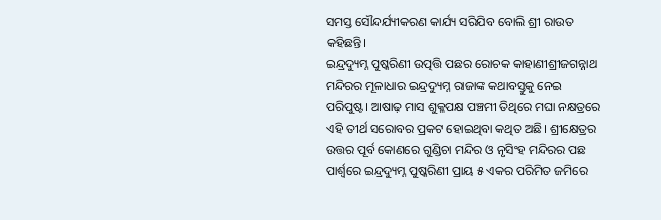ସମସ୍ତ ସୌନ୍ଦର୍ଯ୍ୟୀକରଣ କାର୍ଯ୍ୟ ସରିଯିବ ବୋଲି ଶ୍ରୀ ରାଉତ କହିଛନ୍ତି।
ଇନ୍ଦ୍ରଦ୍ୟୁମ୍ନ ପୁଷ୍କରିଣୀ ଉତ୍ପତ୍ତି ପଛର ରୋଚକ କାହାଣୀଶ୍ରୀଜଗନ୍ନାଥ ମନ୍ଦିରର ମୂଳାଧାର ଇନ୍ଦ୍ରଦ୍ୟୁମ୍ନ ରାଜାଙ୍କ କଥାବସ୍ତୁକୁ ନେଇ ପରିପୁଷ୍ଟ। ଆଷାଢ଼ ମାସ ଶୁକ୍ଳପକ୍ଷ ପଞ୍ଚମୀ ତିଥିରେ ମଘା ନକ୍ଷତ୍ରରେ ଏହି ତୀର୍ଥ ସରୋବର ପ୍ରକଟ ହୋଇଥିବା କଥିତ ଅଛି। ଶ୍ରୀକ୍ଷେତ୍ରର ଉତ୍ତର ପୂର୍ବ କୋଣରେ ଗୁଣ୍ଡିଚା ମନ୍ଦିର ଓ ନୃସିଂହ ମନ୍ଦିରର ପଛ ପାର୍ଶ୍ବରେ ଇନ୍ଦ୍ରଦ୍ୟୁମ୍ନ ପୁଷ୍କରିଣୀ ପ୍ରାୟ ୫ ଏକର ପରିମିତ ଜମିରେ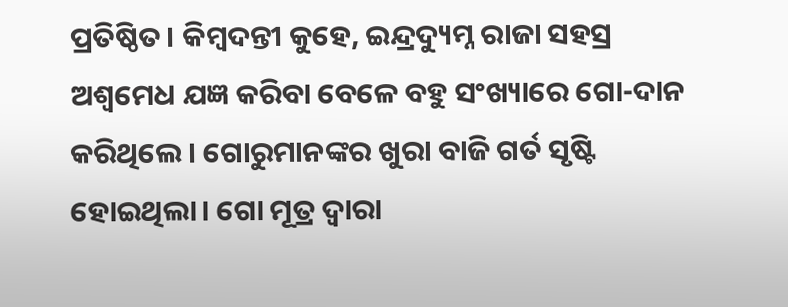ପ୍ରତିଷ୍ଠିତ। କିମ୍ବଦନ୍ତୀ କୁହେ, ଇନ୍ଦ୍ରଦ୍ୟୁମ୍ନ ରାଜା ସହସ୍ର ଅଶ୍ବମେଧ ଯଜ୍ଞ କରିବା ବେଳେ ବହୁ ସଂଖ୍ୟାରେ ଗୋ-ଦାନ କରିଥିଲେ। ଗୋରୁମାନଙ୍କର ଖୁରା ବାଜି ଗର୍ତ ସୃଷ୍ଟି ହୋଇଥିଲା। ଗୋ ମୂତ୍ର ଦ୍ବାରା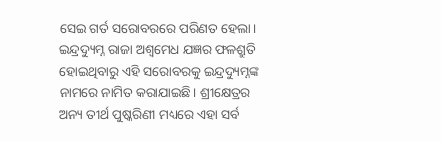ସେଇ ଗର୍ତ ସରୋବରରେ ପରିଣତ ହେଲା। ଇନ୍ଦ୍ରଦ୍ୟୁମ୍ନ ରାଜା ଅଶ୍ବମେଧ ଯଜ୍ଞର ଫଳଶ୍ରୁତି ହୋଇଥିବାରୁ ଏହି ସରୋବରକୁ ଇନ୍ଦ୍ରଦ୍ୟୁମ୍ନଙ୍କ ନାମରେ ନାମିତ କରାଯାଇଛି। ଶ୍ରୀକ୍ଷେତ୍ରର ଅନ୍ୟ ତୀର୍ଥ ପୁଷ୍କରିଣୀ ମଧ୍ୟରେ ଏହା ସର୍ବ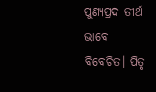ପୁଣ୍ୟପ୍ରଦ ତୀର୍ଥ ଭାବେ ବିବେଚିତ। ପିତୃ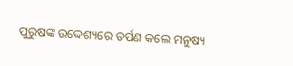ପୁରୁଷଙ୍କ ଉଦ୍ଦେଶ୍ୟରେ ତର୍ପଣ କଲେ ମନୁଷ୍ୟ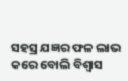ସହସ୍ର ଯଜ୍ଞର ଫଳ ଲାଭ କରେ ବୋଲି ବିଶ୍ବାସ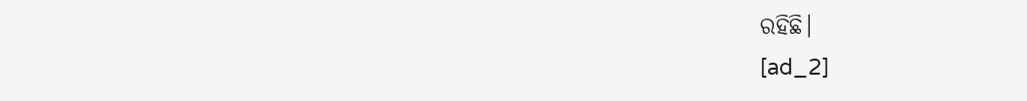ରହିଛି।
[ad_2]